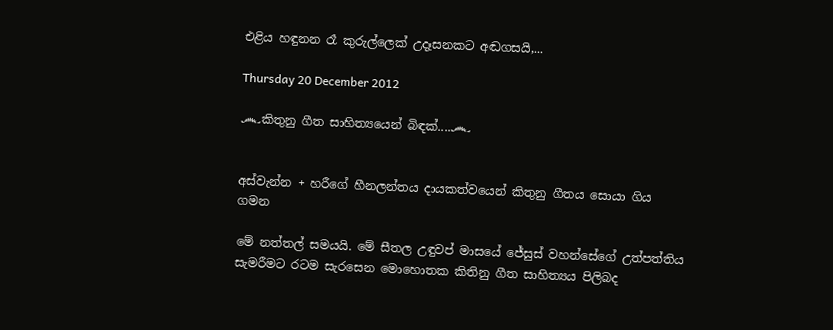එළිය හඳුනන රෑ කුරුල්ලෙක් උදෑසනකට අඬගසයි,...

Thursday 20 December 2012

෴කිතුනු ගීත සාහිත්‍යයෙන් බිඳක්....෴


අස්වැන්න + හරීගේ හීනලන්තය දායකත්වයෙන් කිතුනු ගීතය සොයා ගිය ගමන

මේ නත්තල් සමයයි. මේ සීතල උඳුවප් මාසයේ ජේසුස් වහන්සේගේ උත්පත්තිය සැමරීමට රටම සැරසෙන මොහොතක කිතිනු ගීත සාහිත්‍යය පිලිබද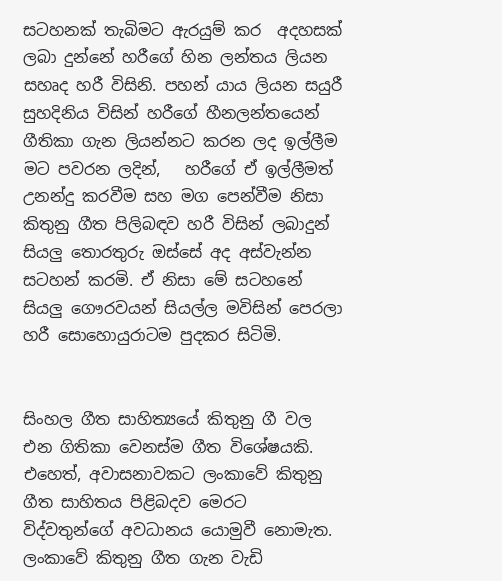සටහනක් තැබිමට ඇරයුම් කර  අදහසක් ලබා දුන්නේ හරීගේ හින ලන්තය ලියන සහෘද හරී විසිනි. පහන් යාය ලියන සයුරී සුහදිනිය විසින් හරීගේ හීනලන්තයෙන් ගීතිකා ගැන ලියන්නට කරන ලද ඉල්ලීම මට පවරන ලදින්,   හරීගේ ඒ ඉල්ලීමත් උනන්දු කරවීම සහ මග පෙන්වීම නිසා  කිතුනු ගීත පිලිබඳව හරී විසින් ලබාදුන් සියලු තොරතුරු ඔස්සේ අද අස්වැන්න සටහන් කරමි. ඒ නිසා මේ සටහනේ සියලු ගෞරවයන් සියල්ල මවිසින් පෙරලා හරී සොහොයුරාටම පුදකර සිටිමි.


සිංහල ගීත සාහිත්‍යයේ කිතුනු ගී වල එන ගිතිකා වෙනස්ම ගීත විශේෂයකි. එහෙත්, අවාසනාවකට ලංකාවේ කිතුනු ගීත සාහිතය පිළිබදව මෙරට විද්වතුන්ගේ අවධානය යොමුවී නොමැත.  ලංකාවේ කිතුනු ගීත ගැන වැඩි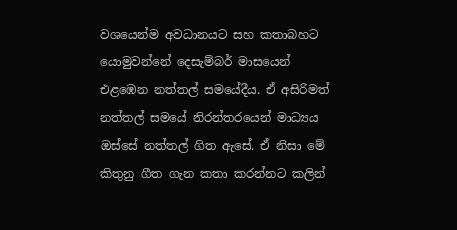වශයෙන්ම අවධානයට සහ කතාබහට  යොමුවන්නේ දෙසැම්බර් මාසයෙන් එළඹෙන නත්තල් සමයේදීය. ඒ අසිරිමත් නත්තල් සමයේ නිරන්තරයෙන් මාධ්‍යය ඔස්සේ නත්තල් ගිත ඇසේ. ඒ නිසා මේ කිතුනු ගීත ගැන කතා කරන්නට කලින්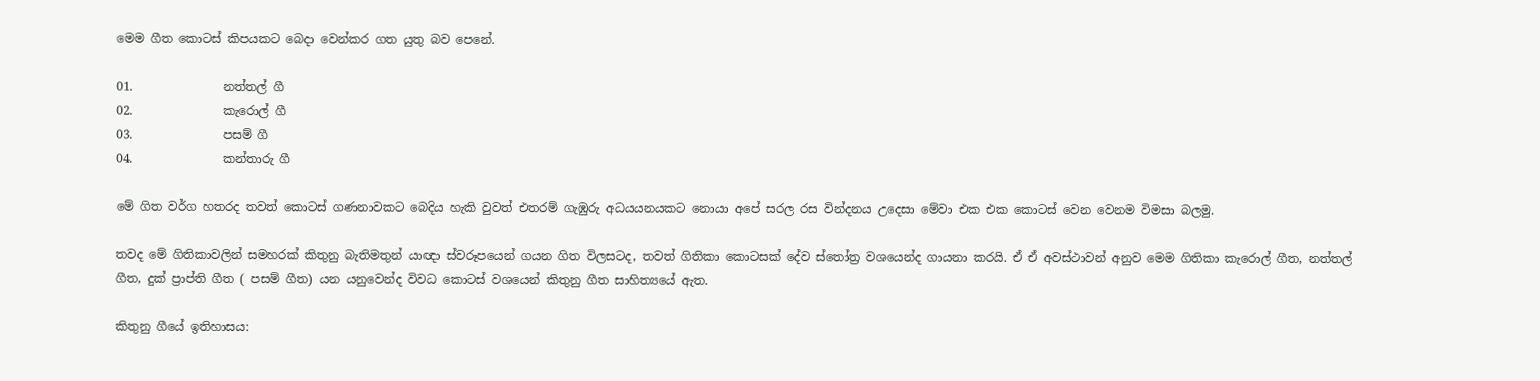මෙම ගීත කොටස් කිපයකට බෙදා වෙන්කර ගත යුතු බව පෙනේ.

01.               නත්තල් ගී
02.               කැරොල් ගී
03.               පසම් ගී
04.               කන්තාරු ගී

මේ ගිත වර්ග හතරද තවත් කොටස් ගණනාවකට බෙදිය හැකි වුවත් එතරම් ගැඹුරු අධයයනයකට නොයා අපේ සරල රස වින්දනය උදෙසා මේවා එක එක කොටස් වෙන වෙනම විමසා බලමු.

තවද මේ ගිතිකාවලින් සමහරක් කිතුනු බැතිමතුන් යාඥා ස්වරූපයෙන් ගයන ගිත විලසටද, තවත් ගිතිකා කොටසක් දේව ස්තෝත්‍ර වශයෙන්ද ගායනා කරයි. ඒ ඒ අවස්ථාවන් අනුව මෙම ගිතිකා කැරොල් ගීත, නත්තල් ගීත, දුක් ප්‍රාප්ති ගීත ( පසම් ගීත) යන යනුවෙන්ද විවධ කොටස් වශයෙන් කිතුනු ගීත සාහිත්‍යයේ ඇත.

කිතුනු ගීයේ ඉතිහාසය: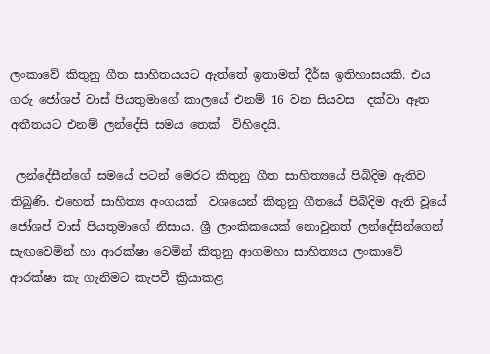ලංකාවේ කිතුනු ගීත සාහිතයයට ඇත්තේ ඉතාමත් දීර්ඝ ඉතිහාසයකි. එය ගරු ජෝශප් වාස් පියතුමාගේ කාලයේ එනම් 16 වන සියවස  දක්වා ඈත අතීතයට එනම් ලන්දේසි සමය තෙක්  විහිදෙයි.

 ලන්දේසීන්ගේ සමයේ පටන් මෙරට කිතුනු ගීත සාහිත්‍යයේ පිබිදිම ඇතිව තිබුණි. එහෙත් සාහිත්‍ය අංගයක්  වශයෙන් කිතුනු ගීතයේ පිබිදිම ඇති වූයේ ජෝශප් වාස් පියතුමාගේ නිසාය. ශ්‍රී ලාංකි‍කයෙක් නොවුනත් ලන්දේසින්ගෙන් සැඟවෙමින් හා ආරක්ෂා වෙමින් කිතුනු ආගමහා සාහිත්‍යය ලංකාවේ ආරක්ෂා කැ ගැනිමට කැපවී ක්‍රියාකළ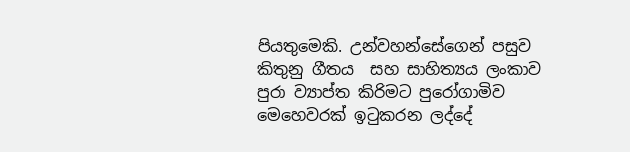පියතුමෙකි. උන්වහන්සේගෙන් පසුව කිතුනු ගීතය  සහ සාහිත්‍යය ලංකාව පුරා ව්‍යාප්ත කිරිමට පුරෝගාමිව මෙහෙවරක් ඉටුකරන ලද්දේ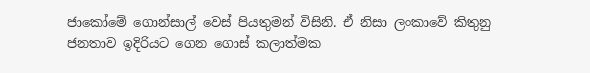ජාකෝමේ ගොන්සාල් වෙස් පියතුමන් විසිනි. ඒ නිසා ලංකාවේ කිතුනු ජනතාව ඉදිරියට ගෙන ගොස් කලාත්මක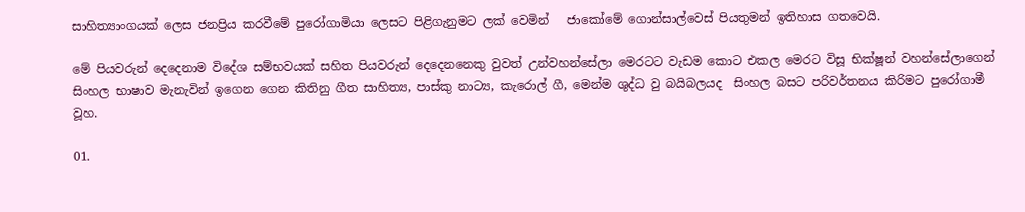සාහිත්‍යාංගයක් ලෙස ජනප්‍රිය කරවීමේ පුරෝගාමියා ලෙසට පිළිගැනුමට ලක් වෙමින්   ජාකෝමේ ගොන්සාල්වෙස් පියතුමන් ඉතිහාස ගතවෙයි.

මේ පියවරුන් දෙදෙනාම විදේශ සම්භවයක් සහිත පියවරුන් දෙදෙනනෙකු වුවත් උන්වහන්සේලා මෙරටට වැඩම කොට එකල මෙරට විසූ භික්ෂූන් වහන්සේලාගෙන් සිංහල භාෂාව මැනැවින් ඉගෙන ගෙන කිතිනු ගීත සාහිත්‍ය, පාස්කු නාට්‍ය, කැරොල් ගී, මෙන්ම ශුද්ධ වු බයිබලයද  සිංහල බසට පරිවර්තනය කිරිමට පුරෝගාමී වූහ.

01.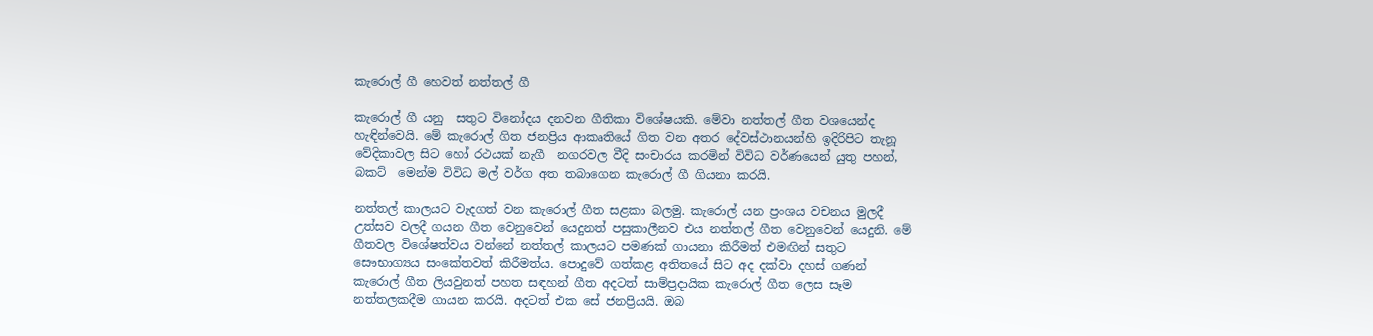කැරොල් ගී හෙවත් නත්තල් ගී

කැරොල් ගී යනු  සතුට විනෝදය දනවන ගීතිකා විශේෂයකි. මේවා නත්තල් ගීත වශයෙන්ද හැඳින්වෙයි. මේ කැරොල් ගිත ජනප්‍රිය ආකෘතියේ ගිත වන අතර දේවස්ථානයන්හි ඉදිරිපිට තැනූ වේදිකාවල සිට හෝ රථයක් නැගී  නගරවල වීදි සංචාරය කරමින් විවිධ වර්ණයෙන් යුතු පහන්, බකට්  මෙන්ම විවිධ මල් වර්ග අත තබාගෙන කැරොල් ගී ගියනා කරයි.

නත්තල් කාලයට වැදගත් වන කැරොල් ගීත සළකා බලමු. කැරොල් යන ප්‍රංශය වචනය මුලදී උත්සව වලදී ගයන ගීත වෙනුවෙන් යෙදුනත් පසුකාලීනව එය නත්තල් ගීත වෙනුවෙන් යෙදුනි. මේ ගීතවල විශේෂත්වය වන්නේ නත්තල් කාලයට පමණක් ගායනා කිරීමත් එමඟින් සතුට සෞභාග්‍යය සංකේතවත් කිරීමත්ය. පොදුවේ ගත්කළ අතිතයේ සිට අද දක්වා දහස් ගණන් කැරොල් ගීත ලියවුනත් පහත සඳහන් ගීත අදටත් සාම්ප්‍රදායික කැරොල් ගීත ලෙස සෑම නත්තලකදීම ගායන කරයි. අදටත් එක සේ ජනප්‍රියයි. ඔබ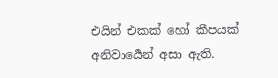එයින් එකක් හෝ කීපයක් අනිවාර්‍යෙන් අසා ඇති.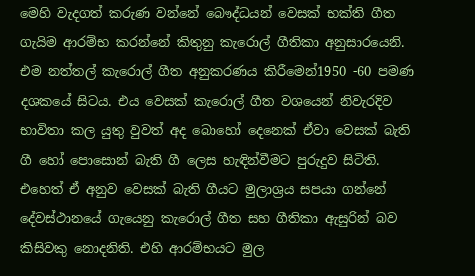මෙහි වැදගත් කරුණ වන්නේ බෞද්ධයන් වෙසක් භක්ති ගීත ගැයිම ආරම්භ කරන්නේ කිතුනු කැරොල් ගීතිකා අනුසාරයෙනි. එම නත්තල් කැරොල් ගීත අනුකරණය කිරීමෙන්1950 -60 පමණ දශකයේ සිටය. එය වෙසක් කැරොල් ගීත වශයෙන් නිවැරදිව භාවිතා කල යුතු වුවත් අද බොහෝ දෙනෙක් ඒවා වෙසක් බැති ගී හෝ පොසොන් බැති ගී ලෙස හැඳින්වීමට පුරුදුව සිටිති. එහෙත් ඒ අනුව වෙසක් බැති ගීයට මුලාශ්‍රය සපයා ගන්නේ දේවස්ථානයේ ගැයෙනු කැරොල් ගීත සහ ගීතිකා ඇසුරින් බව කිසිවකු නොදනිති. එහි ආරම්භයට මුල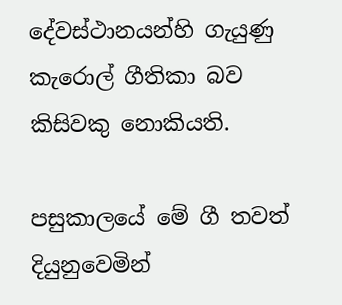දේවස්ථානයන්හි ගැයුණු කැරොල් ගීතිකා බව කිසිවකු නොකියති.

පසුකාලයේ මේ ගී තවත් දියුනුවෙමින්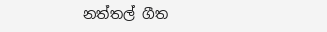නත්තල් ගීත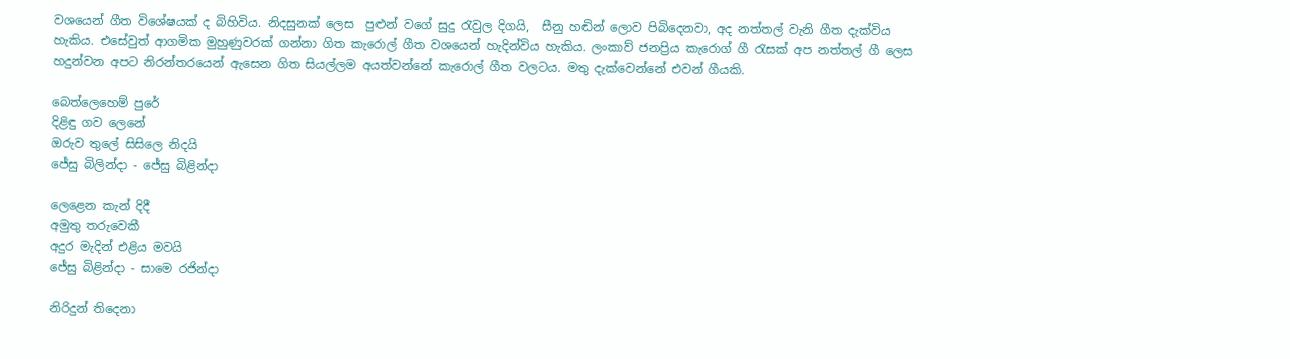වශයෙන් ගීත විශේෂයක් ද බිහිවිය. නිදසුනක් ලෙස  පුළුන් වගේ සුදු රැවුල දිගයි,  සීනු හඬින් ලොව පිබිදෙනවා, අද නත්තල් වැනි ගීත දැක්විය හැකිය. එසේවුත් ආගමික මුහුණුවරක් ගන්නා ගිත කැරොල් ගීත වශයෙන් හැදින්විය හැකිය. ලංකාව් ජනප්‍රිය කැරොග් ගී රැසක් අප නත්තල් ගී ලෙස හදුන්වන අපට නිරන්තරයෙන් ඇසෙන ගිත සියල්ලම අයත්වන්නේ කැරොල් ගීත වලටය. මතු දැක්වෙන්නේ එවන් ගීයකි.

බෙත්ලෙහෙම් පුරේ
දිළිඳු ගව ලෙනේ
ඔරුව තුලේ සිසිලෙ නිදයි
ජේසු බිලින්දා - ජේසු බිළින්දා

ලෙළෙන කැන් දිදී
අමුතු තරුවෙකී
අදුර මැදින් එළිය මවයි
ජේසු බිළින්දා - සාමෙ රජින්දා

නිරිදුන් තිදෙනා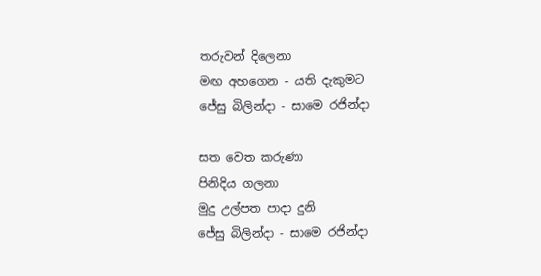තරුවන් දිලෙනා
මඟ අහගෙන - යති දැකුමට
ජේසු බිලින්දා - සාමෙ රජින්දා

සත වෙත කරුණා
පිනිදිය ගලනා
මුදු උල්පත පාදා දුනි
ජේසු බිලින්දා - සාමෙ රජින්දා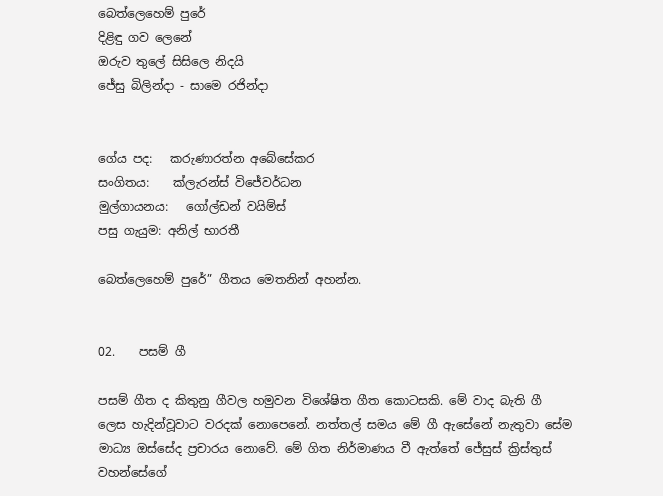බෙත්ලෙහෙම් පුරේ
දිළිඳු ගව ලෙනේ
ඔරුව තුලේ සිසිලෙ නිදයි
ජේසු බිලින්දා - සාමෙ රජින්දා


ගේය පද:   කරුණාරත්න අබේසේකර
සංගිතය:    ක්ලැරන්ස් විජේවර්ධන
මුල්ගායනය:   ගෝල්ඩන් වයිම්ස්
පසු ගැයුම: අනිල් භාරතී

බෙත්ලෙහෙම් පුරේ” ගීතය මෙතනින් අහන්න.


02.    පසම් ගී

පසම් ගීත ද කිතුනු ගීවල හමුවන විශේෂිත ගීත කොටසකි. මේ වාද බැති ගී ලෙස හැදින්වූවාට වරදක් නොපෙනේ. නත්තල් සමය මේ ගී ඇසේනේ නැතුවා සේම මාධ්‍ය ඔස්සේද ප්‍රචාරය නොවේ. මේ ගිත නිර්මාණය වී ඇත්තේ ජේසුස් ක්‍රිස්තුස් වහන්සේගේ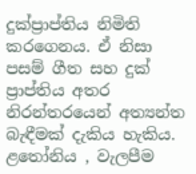දුක්ප්‍රාප්තිය නිමිති කරගෙනය. ඒ නිසා පසම් ගීත සහ දුක් ප්‍රාප්තිය අතර නිරන්තරයෙන් අත්‍යන්ත බැඳීමක් දැකිය හැකිය. ළතෝනිය , වැලපීම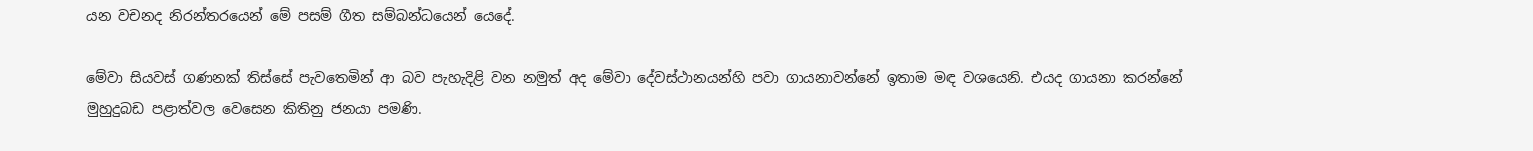යන වචනද නිරන්තරයෙන් මේ පසම් ගීත සම්බන්ධයෙන් යෙදේ.

මේවා සියවස් ගණනක් තිස්සේ පැවතෙමින් ආ බව පැහැදිළි වන නමුත් අද මේවා දේවස්ථානයන්හි පවා ගායනාවන්නේ ඉතාම මඳ වශයෙනි. එයද ගායනා කරන්නේ මුහුදුබඩ පළාත්වල වෙසෙන කිතිනු ජනයා පමණි.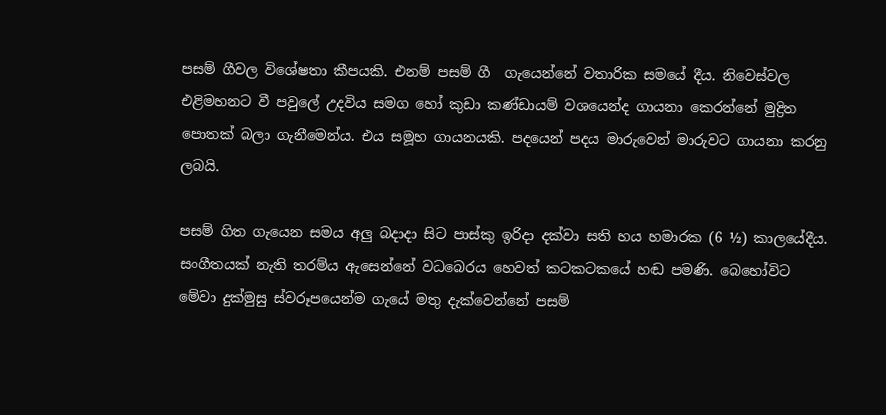පසම් ගීවල විශේෂතා කීපයකි. එනම් පසම් ගී  ගැයෙන්නේ වතාරික සමයේ දීය. නිවෙස්වල එළිමහනට වී පවුලේ උදවිය සමග හෝ කුඩා කණ්ඩායම් වශයෙන්ද ගායනා කෙරන්නේ මුද්‍රිත පොතක් බලා ගැනීමෙන්ය. එය සමූහ ගායනයකි. පදයෙන් පදය මාරුවෙන් මාරුවට ගායනා කරනු ලබයි.

පසම් ගිත ගැයෙන සමය අලු බදාදා සිට පාස්කු ඉරිදා දක්වා සති හය හමාරක (6 ½) කාලයේදීය. සංගීතයක් නැති තරම්ය ඇසෙන්නේ වධබෙරය හෙවත් කටකටකයේ හඬ පමණි. බෙහෝවිට මේවා දුක්මුසු ස්වරූපයෙන්ම ගැයේ මතු දැක්වෙන්නේ පසම්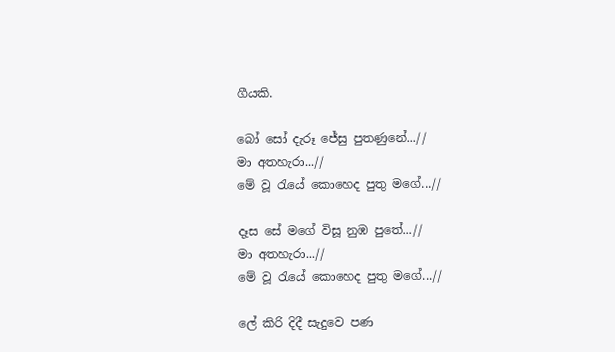ගීයකි.

බෝ සෝ දැරූ ජේසු පුතණුනේ...//
මා අතහැරා...//
මේ වූ රැයේ කොහෙද පුතු මගේ...//

දෑස සේ මගේ විසූ නුඹ පුතේ...//
මා අතහැරා...//
මේ වූ රැයේ කොහෙද පුතු මගේ...//

ලේ කිරි දිදී සැදුවෙ පණ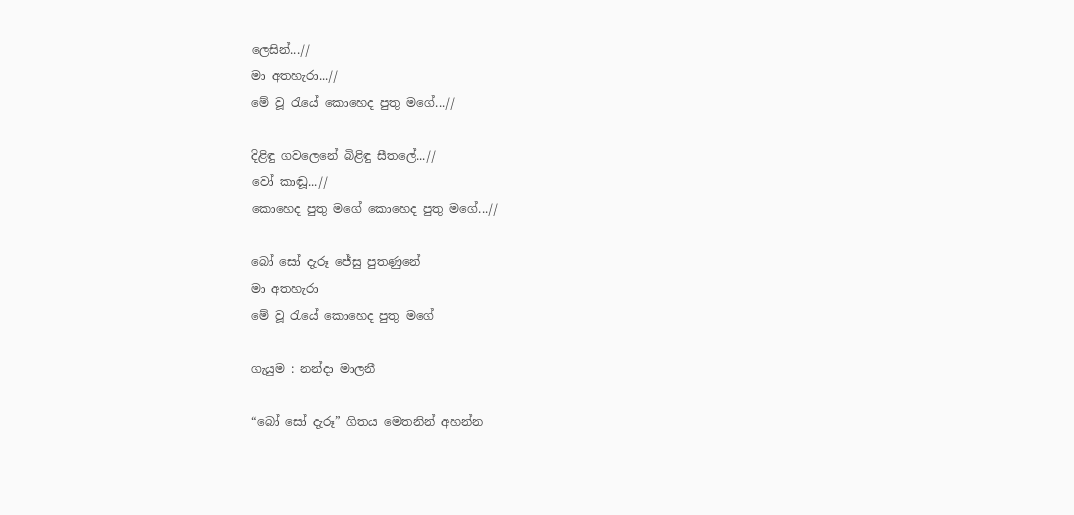ලෙසින්...//
මා අතහැරා...//
මේ වූ රැයේ කොහෙද පුතු මගේ...//

දිළිඳු ගවලෙනේ බිළිඳු සීතලේ...//
වෝ කාඬූ...//
කොහෙද පුතු මගේ කොහෙද පුතු මගේ...//

බෝ සෝ දැරූ ජේසු පුතණුනේ
මා අතහැරා
මේ වූ රැයේ කොහෙද පුතු මගේ

ගැයුම : නන්දා මාලනී

“බෝ සෝ දැරූ” ගිතය මෙතනින් අහන්න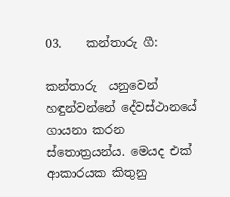03.    කන්තාරු ගී:

කන්තාරු  යනුවෙන් හඳුන්වන්නේ දේවස්ථානයේ ගායනා කරන ස්තොත්‍රයන්ය. මෙයද එක් ආකාරයක කිතුනු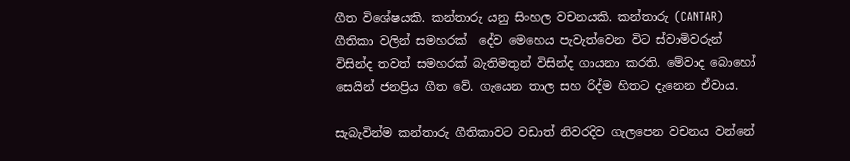ගීත විශේෂයකි. කන්තාරු යනු සිංහල වචනයකි. කන්තාරු (CANTAR)  ගීතිකා වලින් සමහරක්  දේව මෙහෙය පැවැත්වෙන විට ස්වාමිවරුන් විසින්ද තවත් සමහරක් බැතිමතුන් විසින්ද ගායනා කරති. මේවාද බොහෝ සෙයින් ජනප්‍රිය ගීත වේ. ගැයෙන තාල සහ රිද්ම හිතට දැනෙන ඒවාය.

සැබැවින්ම කන්තාරු ගීතිකාවට වඩාත් නිවරදිව ගැලපෙන වචනය වන්නේ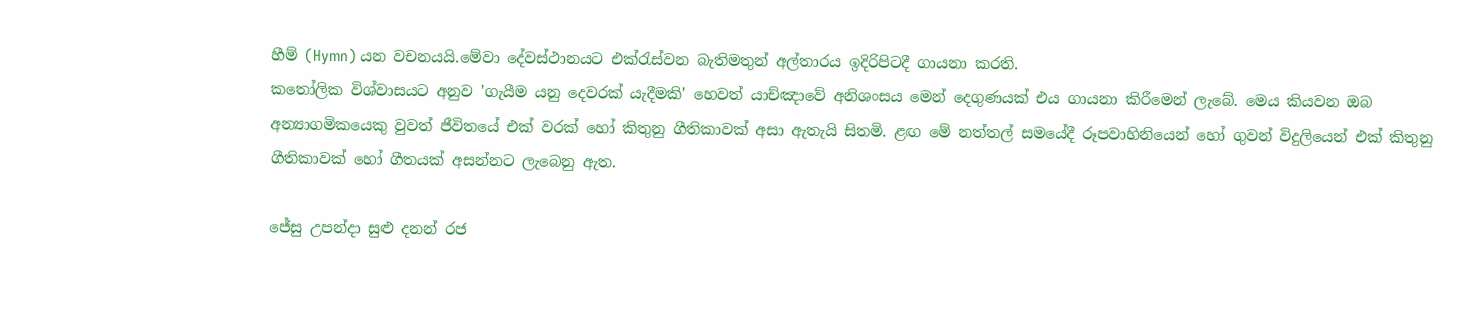හීම් (Hymn) යන වචනයයි.මේවා දේවස්ථානයට එක්රැස්වන බැතිමතුන් අල්තාරය ඉදිරිපිටදී ගායනා කරති.
කතෝලික විශ්වාසයට අනුව 'ගැයීම යනු දෙවරක් යැදීමකි' හෙවත් යාච්ඤාවේ අනිශංසය මෙන් දෙගුණයක් එය ගායනා කිරීමෙන් ලැබේ. මෙය කියවන ඔබ අන්‍යාගමිකයෙකු වුවත් ජීවිතයේ එක් වරක් හෝ කිතුනු ගීතිකාවක් අසා ඇතැයි සිතමි. ළඟ මේ නත්තල් සමයේදී රූපවාහිනියෙන් හෝ ගුවන් විදුලියෙන් එක් කිතුනු ගීතිකාවක් හෝ ගීතයක් අසන්නට ලැබෙනු ඇත.

ජේසු උපන්දා සුළු දනන් රජ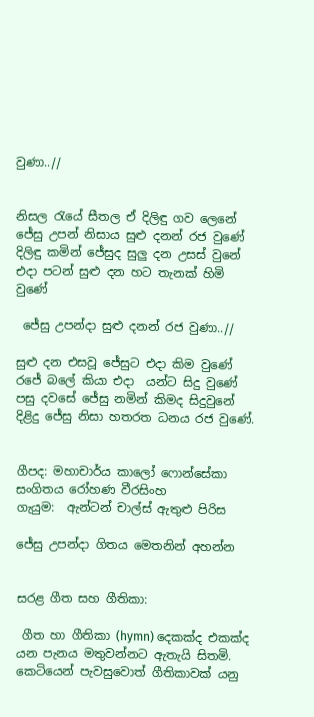වුණා..//


නිසල රැයේ සීතල ඒ දිලිඳු ගව ලෙනේ
ජේසු උපන් නිසාය සුළු දනන් රජ වුණේ
දිලිඳු කමින් ජේසුද සුලු දන උසස් වුනේ
එදා පටන් සුළු දන හට තැනක් හිමි වුණේ

 ජේසු උපන්දා සුළු දනන් රජ වුණා..//

සුළු දන එසවූ ජේසුට එදා කිම වුණේ
රජේ බලේ කියා එදා  යන්ට සිදු වුණේ
පසු දවසේ ජේසු නමින් කිමද සිදුවුනේ
දිළිදු ජේසු නිසා හතරත ධනය රජ වුණේ.


ගීපද: මහාචාර්ය කාලෝ ෆොන්සේකා
සංගිතය රෝහණ වීරසිංහ
ගැයුම:  ඇන්ටන් චාල්ස් ඇතුළු පිරිස

ජේසු උපන්දා ගිතය මෙතනින් අහන්න


සරළ ගීත සහ ගීතිකා:

 ගීත හා ගීතිකා (hymn) දෙකක්ද එකක්ද යන පැනය මතුවන්නට ඇතැයි සිතමි. කෙටියෙන් පැවසුවොත් ගීතිකාවක් යනු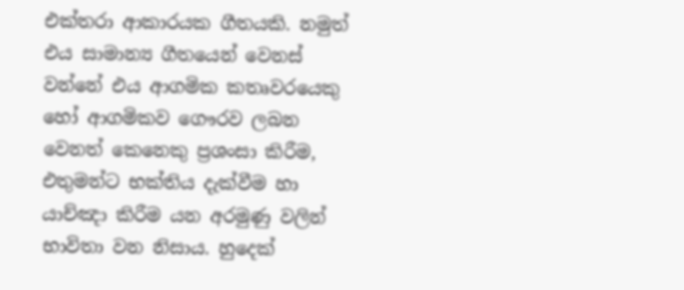එක්තරා ආකාරයක ගීතයකි. නමුත් එය සාමාන්‍ය ගීතයෙන් වෙනස් වන්නේ එය ආගමික කතෘවරයෙකු හෝ ආගමිකව ගෞරව ලබන වෙනත් කෙනෙකු ප්‍රශංසා කිරීම, එතුමන්ට භක්තිය දැක්වීම හා යාච්ඤා කිරීම යන අරමුණු වලින් භාවිතා වන නිසාය. හුදෙක්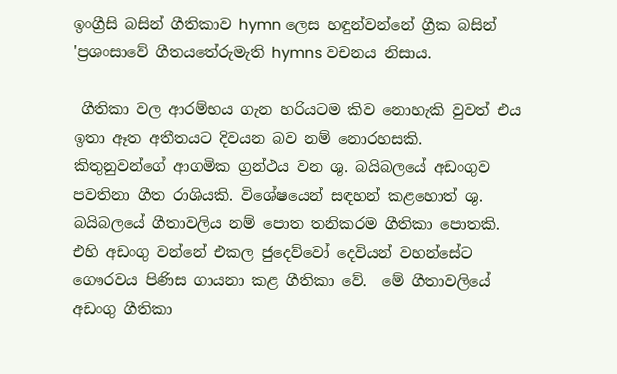ඉංග්‍රීසි බසින් ගීතිකාව hymn ලෙස හඳුන්වන්නේ ග්‍රීක බසින් 'ප්‍රශංසාවේ ගීතයතේරුමැති hymns වචනය නිසාය.

 ගීතිකා වල ආරම්භය ගැන හරියටම කිව නොහැකි වුවත් එය ඉතා ඈත අතීතයට දිවයන බව නම් නොරහසකි.  කිතුනුවන්ගේ ආගමික ග්‍රන්ථය වන ශු. බයිබලයේ අඩංගුව පවතිනා ගීත රාශියකි. විශේෂයෙන් සඳහන් කළහොත් ශු. බයිබලයේ ගීතාවලිය නම් පොත තනිකරම ගීතිකා පොතකි. එහි අඩංගු වන්නේ එකල ජුදෙව්වෝ දෙවියන් වහන්සේට ගෞරවය පිණිස ගායනා කළ ගීතිකා වේ.  මේ ගීතාවලියේ අඩංගු ගීතිකා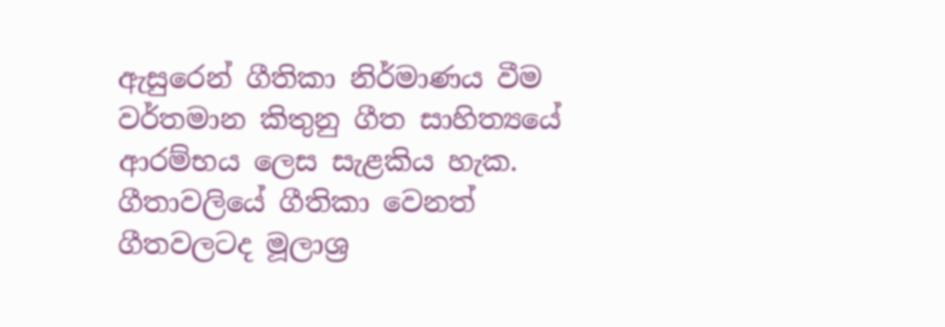ඇසුරෙන් ගීතිකා නිර්මාණය වීම වර්තමාන කිතුනු ගීත සාහිත්‍යයේ ආරම්භය ලෙස සැළකිය හැක. ගීතාවලියේ ගීතිකා වෙනත් ගීතවලටද මූලාශ්‍ර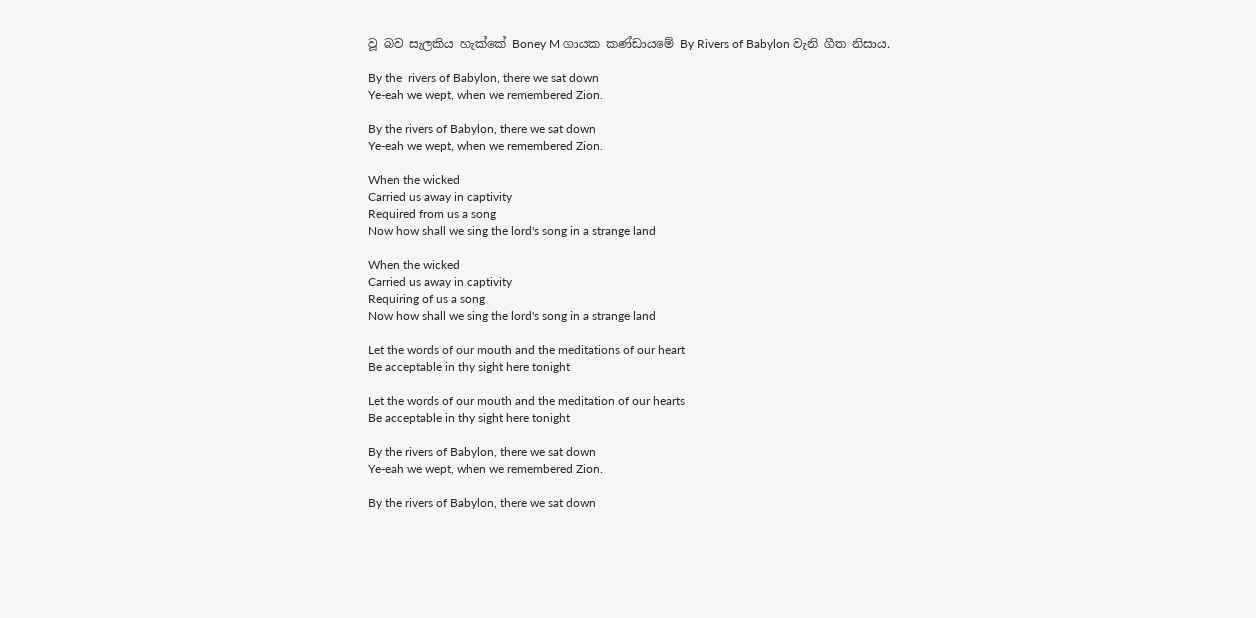වූ බව සැලකිය හැක්කේ Boney M ගායක කණ්ඩායමේ By Rivers of Babylon වැනි ගීත නිසාය.

By the  rivers of Babylon, there we sat down
Ye-eah we wept, when we remembered Zion.

By the rivers of Babylon, there we sat down
Ye-eah we wept, when we remembered Zion.

When the wicked
Carried us away in captivity
Required from us a song
Now how shall we sing the lord's song in a strange land

When the wicked
Carried us away in captivity
Requiring of us a song
Now how shall we sing the lord's song in a strange land

Let the words of our mouth and the meditations of our heart
Be acceptable in thy sight here tonight

Let the words of our mouth and the meditation of our hearts
Be acceptable in thy sight here tonight

By the rivers of Babylon, there we sat down
Ye-eah we wept, when we remembered Zion.

By the rivers of Babylon, there we sat down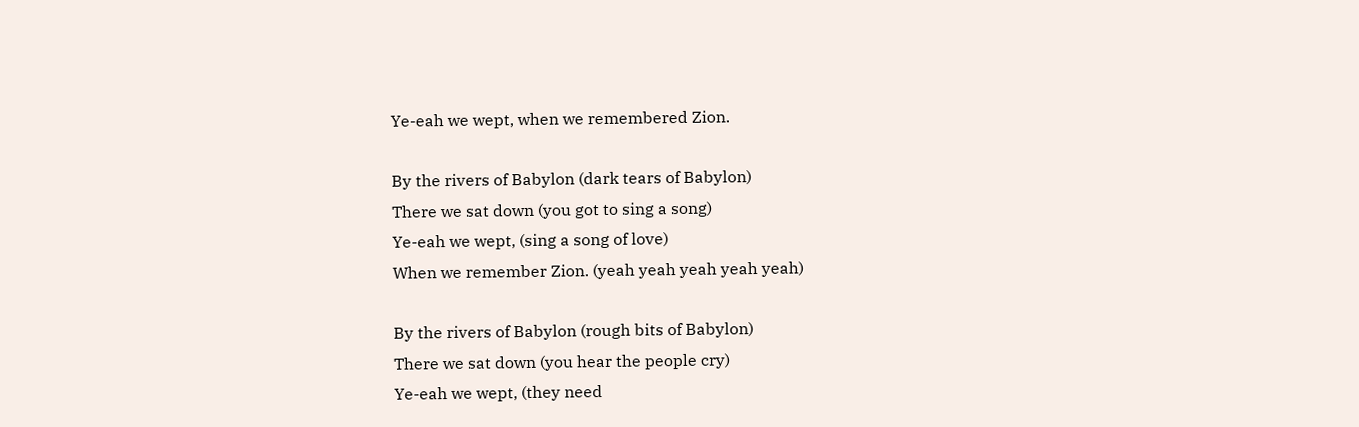Ye-eah we wept, when we remembered Zion.

By the rivers of Babylon (dark tears of Babylon)
There we sat down (you got to sing a song)
Ye-eah we wept, (sing a song of love)
When we remember Zion. (yeah yeah yeah yeah yeah)

By the rivers of Babylon (rough bits of Babylon)
There we sat down (you hear the people cry)
Ye-eah we wept, (they need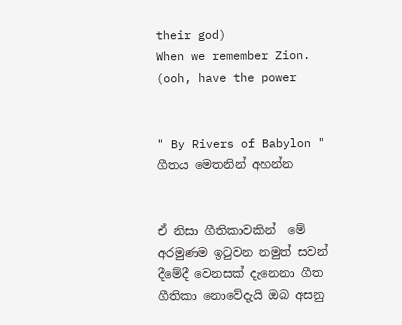their god)
When we remember Zion. (ooh, have the power


" By Rivers of Babylon " ගීතය මෙතනින් අහන්න


ඒ නිසා ගීතිකාවකින්  මේ අරමුණම ඉටුවන නමුත් සවන් දීමේදී වෙනසක් දැනෙනා ගීත ගීතිකා නොවේදැයි ඔබ අසනු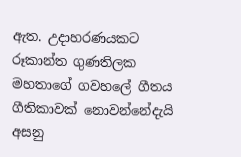ඇත. උදාහරණයකට රූකාන්ත ගුණතිලක මහතාගේ ගවහලේ ගීතය ගීතිකාවක් නොවන්නේදැයි අසනු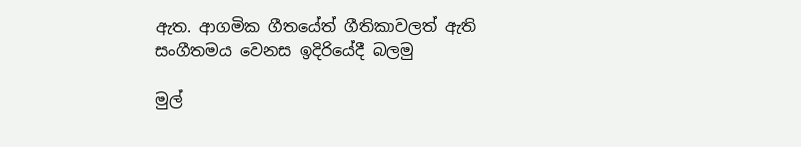ඇත. ආගමික ගීතයේත් ගීතිකාවලත් ඇති සංගීතමය වෙනස ඉදිරියේදී බලමු

මුල්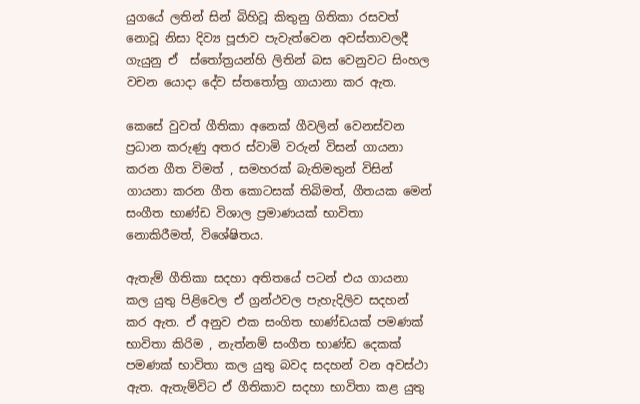යුගයේ ලතින් සින් බිහිවූ කිතුනු ගිතිකා රසවත් නොවූ නිසා දිව්‍ය පූජාව පැවැත්වෙන අවස්තාවලදී ගැයුනු ඒ  ස්තෝත්‍රයන්හි ලිතින් බස වෙනුවට සිංහල වචන යොදා දේව ස්තතෝත්‍ර ගායානා කර ඇත.

කෙසේ වුවත් ගීතිකා අනෙක් ගීවලින් වෙනස්වන ප්‍රධාන කරුණු අතර ස්වාමි වරුන් විසන් ගායනා කරන ගීත විමත් , සමහරක් බැතිමතුන් විසින් ගායනා කරන ගීත කොටසක් තිබිමත්, ගීතයක මෙන් සංගීත භාණ්ඩ විශාල ප්‍රමාණයක් භාවිතා නොකිරීමත්, විශේෂිතය.

ඇතැම් ගීතිකා සදහා අතිතයේ පටන් එය ගායනා කල යුතු පිළිවෙල ඒ ග්‍රන්ථවල පැහැදිලිව සදහන් කර ඇත. ඒ අනුව එක සංගිත භාණ්ඩයක් පමණක් භාවිතා කිරිම , නැත්නම් සංගීත භාණ්ඩ දෙකක් පමණක් භාවිතා කල යුතු බවද සදහන් වන අවස්ථා ඇත. ඇතැම්විට ඒ ගීතිකාව සදහා භාවිතා කළ යුතු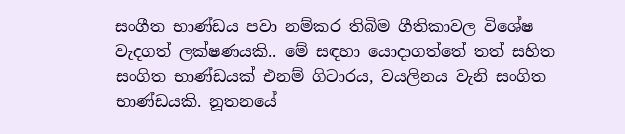සංගීත භාණ්ඩය පවා නම්කර තිබිම ගීතිකාවල විශේෂ වැදගත් ලක්ෂණයකි.. මේ සඳහා යොදාගත්තේ තත් සහිත සංගිත භාණ්ඩයක් එනම් ගිටාරය, වයලිනය වැනි සංගිත භාණ්ඩයකි. නූතනයේ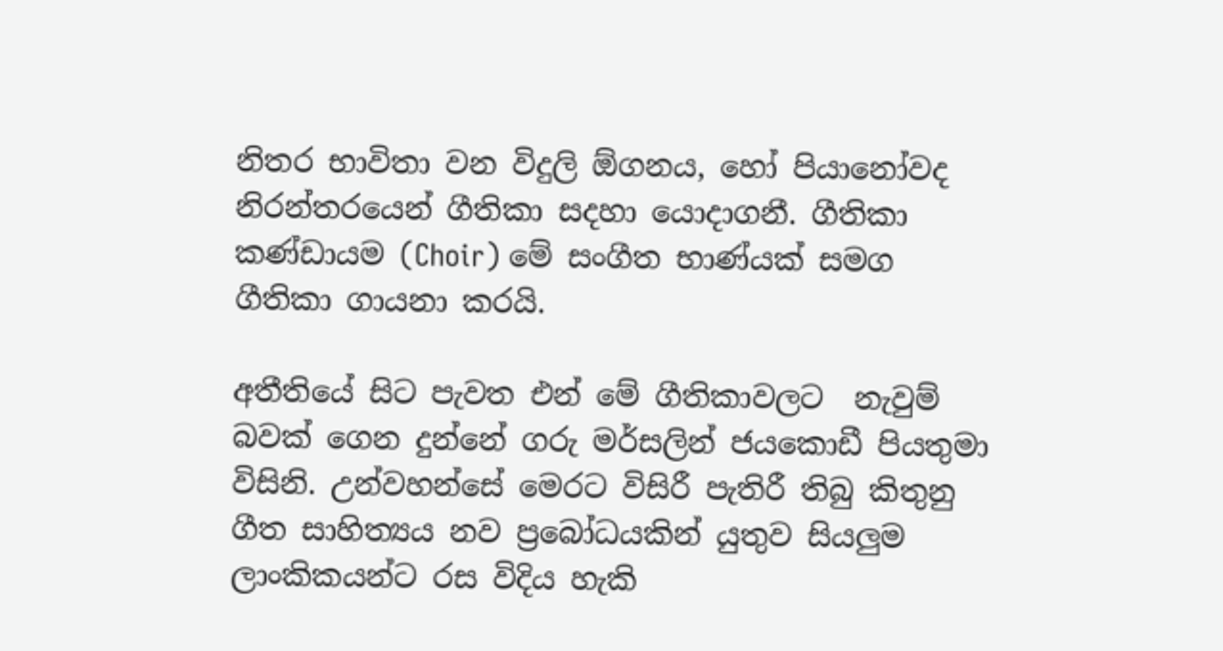නිතර භාවිතා වන විදුලි ඕගනය, හෝ පියානෝවද නිරන්තරයෙන් ගීතිකා සදහා යොදාගනී. ගීතිකා කණ්ඩායම (Choir) මේ සංගීත භාණ්යක් සමග ගීතිකා ගායනා කරයි.

අතීතියේ සිට පැවත එන් මේ ගීතිකාවලට  නැවුම් බවක් ගෙන දුන්නේ ගරු මර්සලින් ජයකොඩී පියතුමා විසිනි. උන්වහන්සේ මෙරට විසිරී පැතිරී තිබු කිතුනු ගීත සාහිත්‍යය නව ප්‍රබෝධයකින් යුතුව සියලුම ලාංකිකයන්ට රස විදිය හැකි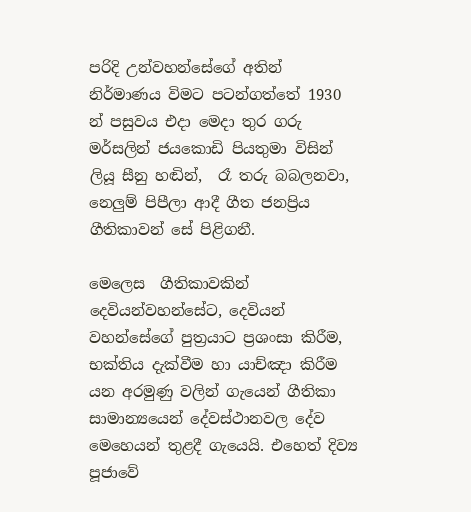පරිදි උන්වහන්සේගේ අතින් නිර්මාණය විමට පටන්ගත්තේ 1930 න් පසුවය එදා මෙදා තුර ගරු මර්සලින් ජයකොඩි පියතුමා විසින් ලියූ සීනු හඬින්,  රෑ තරු බබලනවා,  නෙලුම් පිපීලා ආදී ගීත ජනප්‍රිය ගීතිකාවන් සේ පිළිගනී.

මෙලෙස  ගීතිකාවකින් දෙවියන්වහන්සේට, දෙවියන් වහන්සේගේ පුත්‍රයාට ප්‍රශංසා කිරීම, භක්තිය දැක්වීම හා යාච්ඤා කිරීම යන අරමුණු වලින් ගැයෙන් ගීතිකා සාමාන්‍යයෙන් දේවස්ථානවල දේව මෙහෙයන් තුළදී ගැයෙයි. එහෙත් දිව්‍ය පූජාවේ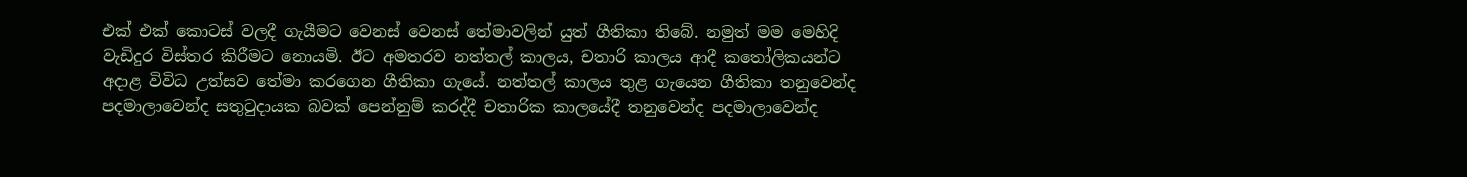එක් එක් කොටස් වලදී ගැයීමට වෙනස් වෙනස් තේමාවලින් යුත් ගීතිකා තිබේ. නමුත් මම මෙහිදි වැඩිදුර විස්තර කිරීමට නොයමි. ඊට අමතරව නත්තල් කාලය, චතාරි කාලය ආදී කතෝලිකයන්ට අදාළ විවිධ උත්සව තේමා කරගෙන ගීතිකා ගැයේ. නත්තල් කාලය තුළ ගැයෙන ගීතිකා තනුවෙන්ද පදමාලාවෙන්ද සතුටුදායක බවක් පෙන්නුම් කරද්දී චතාරික කාලයේදී තනුවෙන්ද පදමාලාවෙන්ද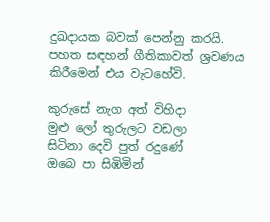දුඛදායක බවක් පෙන්නු කරයි. පහත සඳහන් ගීතිකාවත් ශ්‍රවණය කිරීමෙන් එය වැටහේවි.

කුරුසේ නැග අත් විහිදා
මුළු ලෝ තුරුලට වඩලා
සිටිනා දෙවි පුත් රදුණේ
ඔබෙ පා සිඹිමින්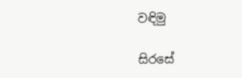වඳිමු

සිරසේ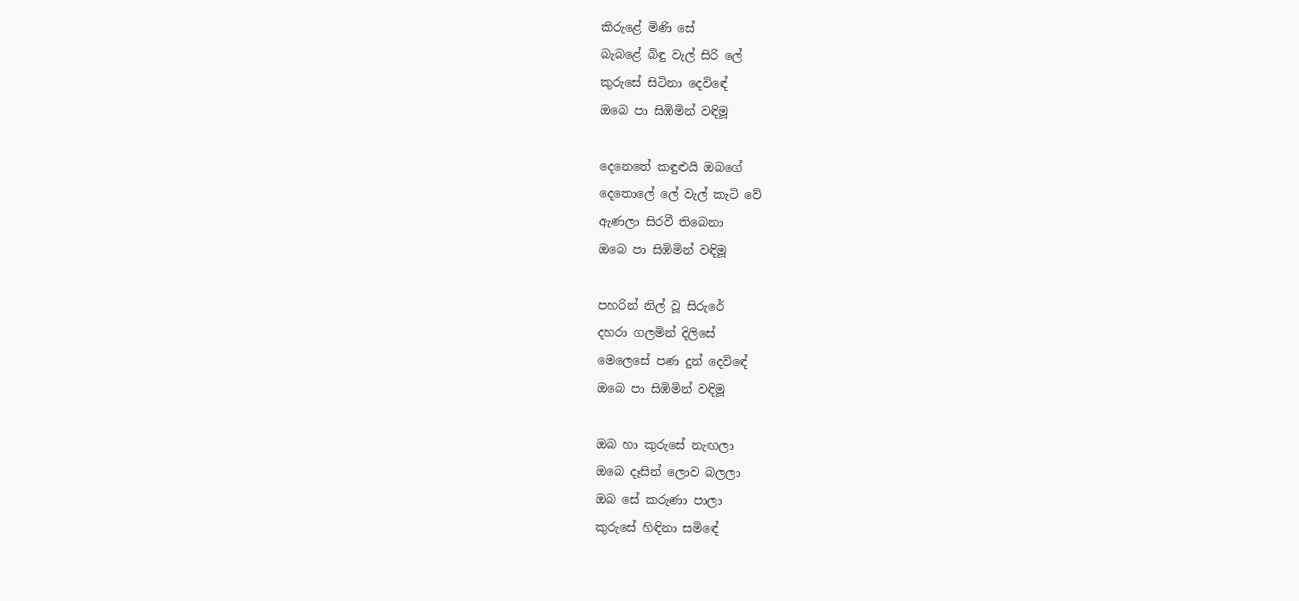කිරුළේ මිණි සේ
බැබළේ බිඳු වැල් සිරි ලේ
කුරුසේ සිටිනා දෙවිඳේ
ඔබෙ පා සිඹිමින් වඳිමූ

දෙනෙතේ කඳුළුයි ඔබගේ
දෙතොලේ ලේ වැල් කැටි වේ
ඇණලා සිරවී තිබෙනා
ඔබෙ පා සිඹිමින් වඳිමූ

පහරින් නිල් වූ සිරුරේ
දහරා ගලමින් දිලිසේ
මෙලෙසේ පණ දුන් දෙවිඳේ
ඔබෙ පා සිඹිමින් වඳිමූ

ඔබ හා කුරුසේ නැඟලා
ඔබෙ දෑසින් ලොව බලලා
ඔබ සේ කරුණා පාලා
කුරුසේ හිඳිනා සමිඳේ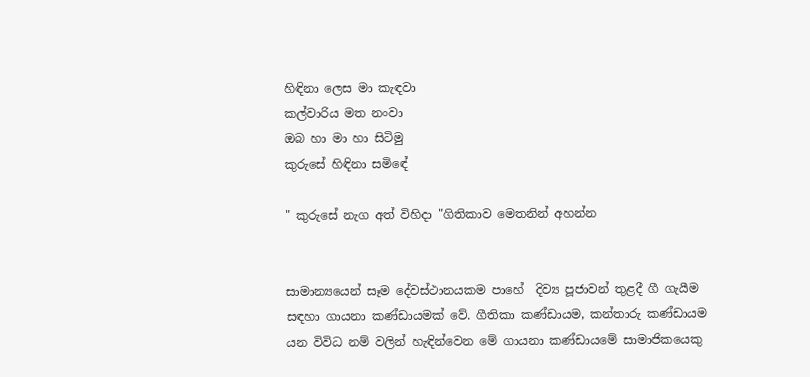හිඳිනා ලෙස මා කැඳවා
කල්වාරිය මත නංවා
ඔබ හා මා හා සිටිමු
කුරුසේ හිඳිනා සමිඳේ

" කුරුසේ නැග අත් විහිදා "ගිතිකාව මෙතනින් අහන්න


සාමාන්‍යයෙන් සෑම දේවස්ථානයකම පාහේ  දිව්‍ය පූජාවන් තුළදී ගී ගැයීම සඳහා ගායනා කණ්ඩායමක් වේ. ගීතිකා කණ්ඩායම, කන්තාරු කණ්ඩායම යන විවිධ නම් වලින් හැඳින්වෙන මේ ගායනා කණ්ඩායමේ සාමාජිකයෙකු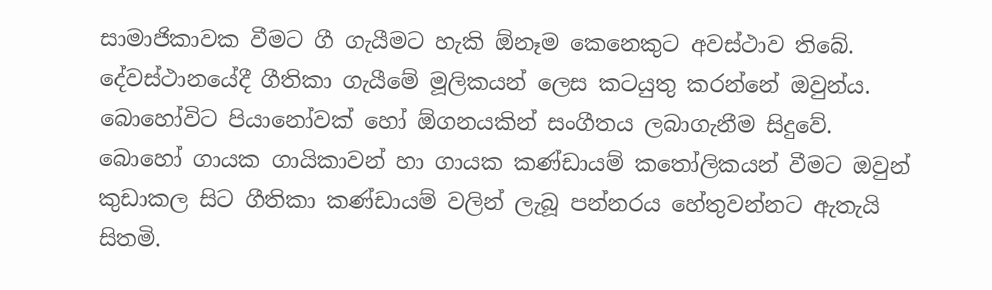සාමාජිකාවක වීමට ගී ගැයීමට හැකි ඕනෑම කෙනෙකුට අවස්ථාව තිබේ. දේවස්ථානයේදී ගීතිකා ගැයීමේ මූලිකයන් ලෙස කටයුතු කරන්නේ ඔවුන්ය. බොහෝවිට පියානෝවක් හෝ ඕගනයකින් සංගීතය ලබාගැනීම සිදුවේ. බොහෝ ගායක ගායිකාවන් හා ගායක කණ්ඩායම් කතෝලිකයන් වීමට ඔවුන් කුඩාකල සිට ගීතිකා කණ්ඩායම් වලින් ලැබූ පන්නරය හේතුවන්නට ඇතැයි සිතමි.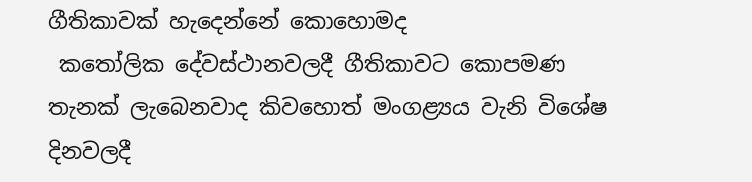ගීතිකාවක් හැදෙන්නේ කොහොමද
 කතෝලික දේවස්ථානවලදී ගීතිකාවට කොපමණ තැනක් ලැබෙනවාද කිවහොත් මංගළ්‍යය වැනි විශේෂ දිනවලදී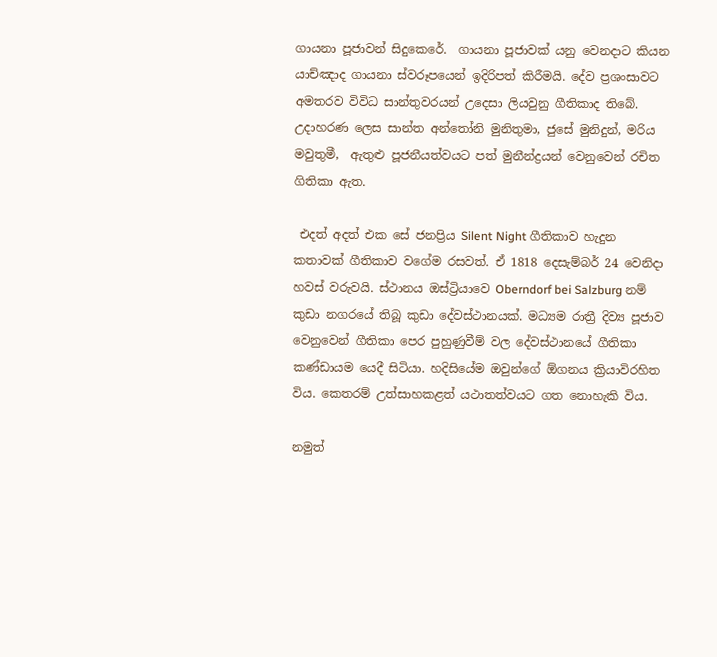ගායනා පූජාවන් සිදුකෙරේ.  ගායනා පූජාවක් යනු වෙනදාට කියන යාච්ඤාද ගායනා ස්වරූපයෙන් ඉදිරිපත් කිරීමයි. දේව ප්‍රශංසාවට අමතරව විවිධ සාන්තුවරයන් උදෙසා ලියවුනු ගීතිකාද තිබේ. උදාහරණ ලෙස සාන්ත අන්තෝනි මුනිතුමා, ජුසේ මුනිදුන්, මරිය මවුතුමී,  ඇතුළු පූජනීයත්වයට පත් මුනීන්ද්‍රයන් වෙනුවෙන් රචිත ගිතිකා ඇත.

 එදත් අදත් එක සේ ජනප්‍රිය Silent Night ගීතිකාව හැදුන කතාවක් ගීතිකාව වගේම රසවත්. ඒ 1818 දෙසැම්බර් 24 වෙනිදා හවස් වරුවයි. ස්ථානය ඔස්ට්‍රියාවෙ Oberndorf bei Salzburg නම් කුඩා නගරයේ තිබූ කුඩා දේවස්ථානයක්. මධ්‍යම රාත්‍රී දිව්‍ය පූජාව වෙනුවෙන් ගීතිකා පෙර පුහුණුවීම් වල දේවස්ථානයේ ගීතිකා කණ්ඩායම යෙදී සිටියා. හදිසියේම ඔවුන්ගේ ඕගනය ක්‍රියාවිරහිත විය. කෙතරම් උත්සාහකළත් යථාතත්වයට ගත නොහැකි විය.

නමුත්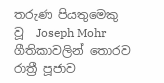තරුණ පියතුමෙකු වූ  Joseph Mohr ගීතිකාවලින් තොරව රාත්‍රී පූජාව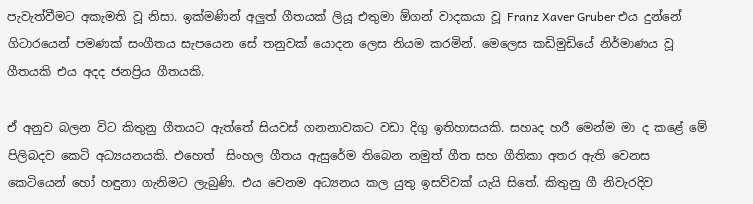පැවැත්වීමට අකැමති වූ නිසා. ඉක්මණින් අලුත් ගීතයක් ලියූ එතුමා ඕගන් වාදකයා වූ Franz Xaver Gruber එය දුන්නේ ගිටාරයෙන් පමණක් සංගීතය සැපයෙන සේ තනුවක් යොදන ලෙස නියම කරමින්. මෙලෙස කඩිමුඩියේ නිර්මාණය වූ ගීතයකි එය අදද ජනප්‍රිය ගීතයකි.

ඒ අනුව බලන විට කිතුනු ගීතයට ඇත්තේ සියවස් ගනනාවකට වඩා දිගු ඉතිහාසයකි. සහෘද හරී මෙන්ම මා ද කළේ මේ පිලිබදව කෙටි අධ්‍යයනයකි. එහෙත්  සිංහල ගීතය ඇසුරේම තිබෙන නමුත් ගීත සහ ගීතිකා අතර ඇති වෙනස කෙටියෙන් හෝ හඳුනා ගැනිමට ලැබුණි. එය වෙනම අධ්‍යනය කල යුතු ඉසව්වක් යැයි සිතේ. කිතුනු ගී නිවැරදිව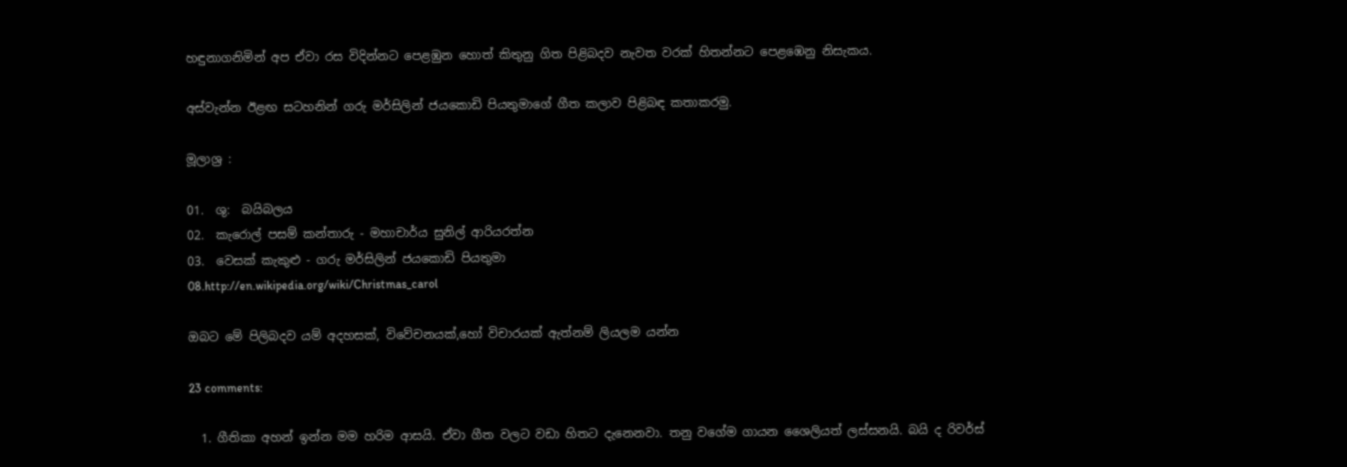හඳුනාගනිමින් අප ඒවා රස විදින්නට පෙළඹුන හොත් කිතුනු ගිත පිළිබදව නැවත වරක් හිතන්නට පෙළඹෙනු නිසැකය.

අස්වැන්න ඊළඟ සටහනින් ගරු මර්සිලින් ජයකොඩි පියතුමාගේ ගීත කලාව පිළිබඳ කතාකරමු.

මූලාශ්‍ර :

01.  ශු:  බයිබලය
02.  කැරොල් පසම් කන්තාරු - මහාචාර්ය සුනිල් ආරියරත්න
03.  වෙසක් කැකුළු - ගරු මර්සිලින් ජයකොඩි පියතුමා
08.http://en.wikipedia.org/wiki/Christmas_carol

ඔබට මේ පිලිබදව යම් අදහසක්, විවේචනයක්,හෝ විචාරයක් ඇත්නම් ලියලම යන්න

23 comments:

  1. ගීතිකා අහන් ඉන්න මම හරිම ආසයි. ඒවා ගීත වලට වඩා හිතට දැනෙනවා. තනු වගේම ගායන ශෛලියත් ලස්සනයි. බයි ද රිවර්ස්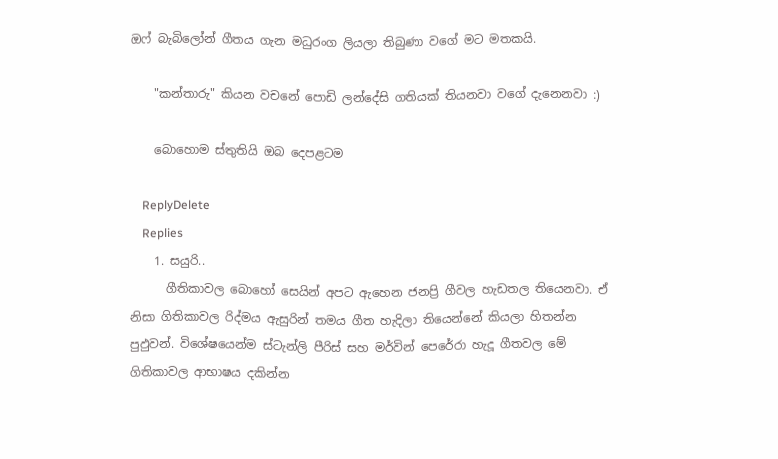ඔෆ් බැබිලෝන් ගීතය ගැන මධුරංග ලියලා තිබුණා වගේ මට මතකයි.

    "කන්තාරු" කියන වචනේ පොඩි ලන්දේසි ගතියක් තියනවා වගේ දැනෙනවා :)

    බොහොම ස්තුතියි ඔබ දෙපළටම

    ReplyDelete
    Replies
    1. සයුරි..
      ගීතිකාවල බොහෝ සෙයින් අපට ඇහෙන ජනප්‍රි ගීවල හැඩතල තියෙනවා. ඒ නිසා ගිතිකාවල රිද්මය ඇසුරින් තමය ගීත හැදිලා තියෙන්නේ කියලා හිතන්න පුඵුවන්. විශේෂයෙන්ම ස්ටැන්ලි පීරිස් සහ මර්වින් පෙරේරා හැදූ ගීතවල මේ ගිතිකාවල ආභාෂය දකින්න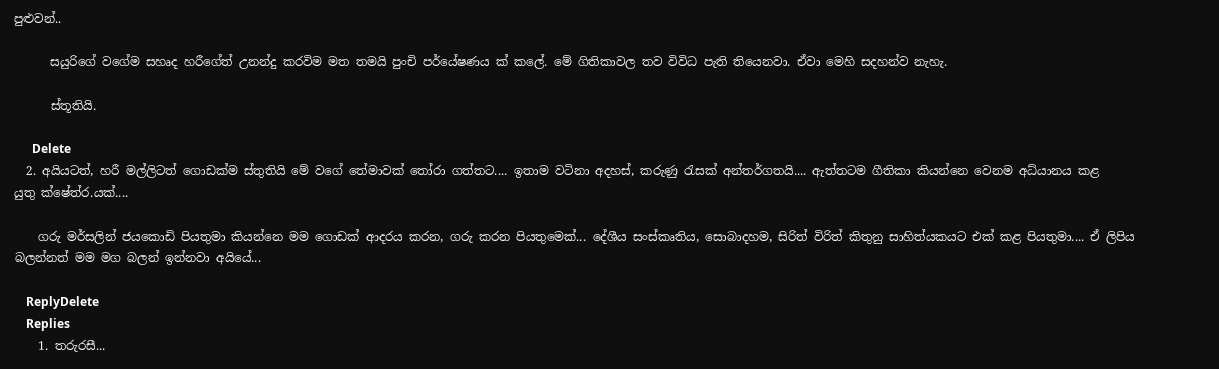පුළුවන්..

      සයුරිගේ වගේම සහෘද හරීගේත් උනන්දු කරවිම මත තමයි පුංචි පර්යේෂණය ක් කලේ. මේ ගිතිකාවල තව විවිධ පැති තියෙනවා. ඒවා මෙහි සදහන්ව නැහැ.

      ස්තූතියි.

      Delete
  2. අයියටත්, හරී මල්ලිටත් ගොඩක්ම ස්තුතියි මේ වගේ ‍තේමාවක් තෝරා ගත්තට.... ඉතාම වටිනා අදහස්, කරුණු රැසක් අන්තර්ගතයි.... ඇත්තටම ගීතිකා කියන්නෙ වෙනම අධ්යානය කළ යුතු ‍ක්ෂේත්ර.යක්....

    ගරු මර්සලින් ජයකොඩි පියතුමා කියන්නෙ මම ගොඩක් ආදරය කරන, ගරු කරන පියතුමෙක්... දේශීය සංස්කෘතිය, සොබාදහම, සිරිත් විරිත් කිතුනු සාහිත්යකයට එක් කළ පියතුමා.... ඒ ලිපිය බලන්නත් මම මග බලන් ඉන්නවා අයියේ...

    ReplyDelete
    Replies
    1. තරුරසී...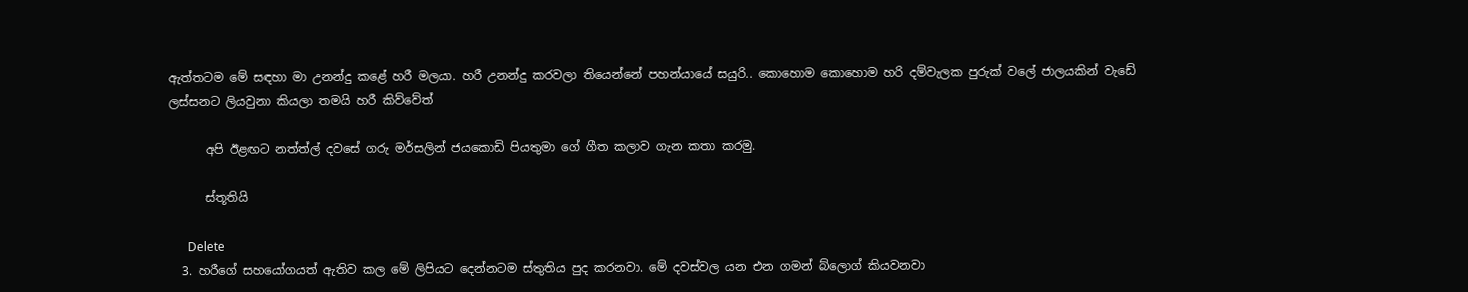ඇත්තටම මේ සඳහා මා උනන්දු කළේ හරී මලයා. හරී උනන්දු කරවලා තියෙන්නේ පහන්යායේ සයුරි.. කොහොම කොහොම හරි දම්වැලක පුරුක් වලේ ජාලයකින් වැඩේ ලස්සනට ලියවුනා කියලා තමයි හරී කිව්වේත්

      අපි ඊළඟට නත්ත්ල් දවසේ ගරු මර්සලින් ජයකොඩි පියතුමා ගේ ගීත කලාව ගැන කතා කරමු.

      ස්තූතියි

      Delete
  3. හරීගේ සහයෝගයත් ඇතිව කල මේ ලිපියට දෙන්නටම ස්තුතිය පුද කරනවා. මේ දවස්වල යන එන ගමන් බ්ලොග් කියවනවා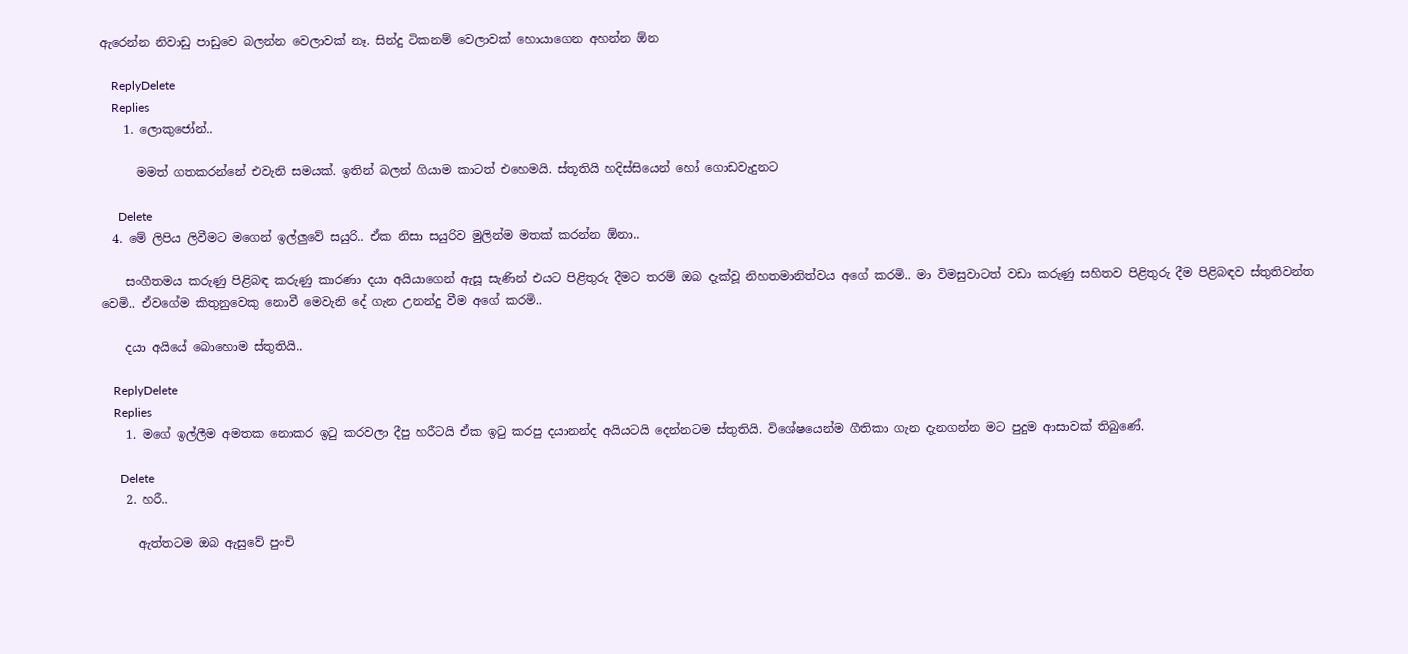ඇරෙන්න නිවාඩු පාඩුවෙ බලන්න වෙලාවක් නෑ. සින්දු ටිකනම් වෙලාවක් හොයාගෙන අහන්න ඕන

    ReplyDelete
    Replies
    1. ලොකුජෝන්..

      මමත් ගතකරන්නේ එවැනි සමයක්. ඉතින් බලන් ගියාම කාටත් එහෙමයි. ස්තූතියි හදිස්සියෙන් හෝ ගොඩවැදුනට

      Delete
  4. මේ ලිපිය ලිවීමට මගෙන් ඉල්ලුවේ සයුරි.. ඒක නිසා සයුරිව මුලින්ම මතක් කරන්න ඕනා..

    සංගීතමය කරුණු පිළිබඳ කරුණු කාරණා දයා අයියාගෙන් ඇසූ සැණින් එයට පිළිතුරු දීමට තරම් ඔබ දැක්වූ නිහතමානිත්වය අගේ කරමි.. මා විමසුවාටත් වඩා කරුණු සහිතව පිළිතුරු දීම පිළිබඳව ස්තුතිවන්ත වෙමි.. ඒවගේම කිතුනුවෙකු නොවී මෙවැනි දේ ගැන උනන්දු වීම අගේ කරමි..

    දයා අයියේ බොහොම ස්තුතියි..

    ReplyDelete
    Replies
    1. මගේ ඉල්ලීම අමතක නොකර ඉටු කරවලා දීපු හරීටයි ඒක ඉටු කරපු දයානන්ද අයියටයි දෙන්නටම ස්තුතියි. විශේෂයෙන්ම ගීතිකා ගැන දැනගන්න මට පුදුම ආසාවක් තිබුණේ.

      Delete
    2. හරී..

      ඇත්තටම ඔබ ඇසුවේ පුංචි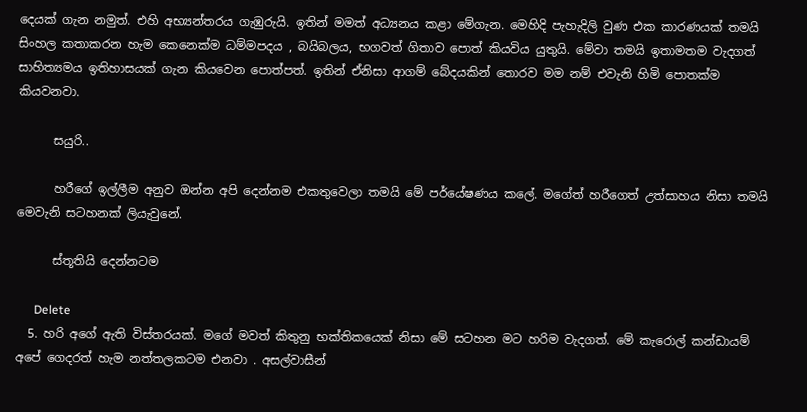දෙයක් ගැන නමුත්. එහි අභ්‍යන්තරය ගැඹුරුයි. ඉතින් මමත් අධ්‍යනය කළා මේගැන. මෙහිදි පැහැදිලි වුණ එක කාරණයක් තමයි සිංහල කතාකරන හැම කෙනෙක්ම ධම්මපදය , බයිබලය, භගවත් ගිතාව පොත් කියවිය යුතුයි. මේවා තමයි ඉතාමතම වැදගත් සාහිත්‍යමය ඉතිහාසයක් ගැන කියවෙන පොත්පත්. ඉතින් ඒනිසා ආගම් බේදයකින් තොරව මම නම් එවැනි හිමි පොතක්ම කියවනවා.

      සයුරි..

      හරීගේ ඉල්ලීම අනුව ඔන්න අපි දෙන්නම එකතුවෙලා තමයි මේ පර්යේෂණය කලේ. මගේත් හරීගෙත් උත්සාහය නිසා තමයි මෙවැනි සටහනක් ලියැවුනේ.

      ස්තූතියි දෙන්නටම

      Delete
  5. හරි අගේ ඇති විස්තරයක්. මගේ මවත් කිතුනු භක්තිකයෙක් නිසා මේ සටහන මට හරිම වැදගත්. මේ කැරොල් කන්ඩායම් අපේ ගෙදරත් හැම නත්තලකටම එනවා . අසල්වාසීන්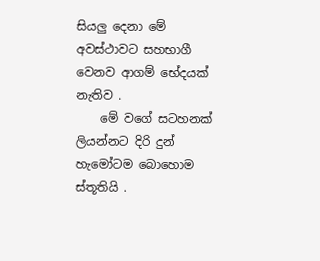සියලු දෙනා මේ අවස්ථාවට සහභාගී වෙනව ආගම් භේදයක් නැතිව .
    මේ වගේ සටහනක් ලියන්නට දිරි දුන් හැමෝටම බොහොම ස්තූතියි .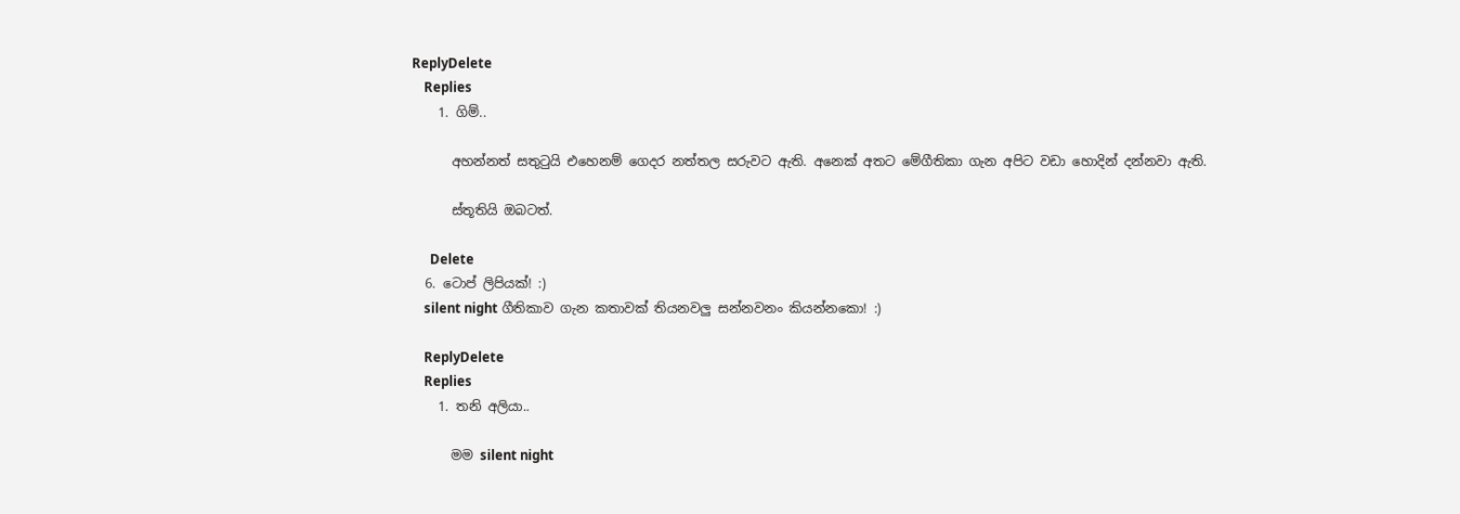ReplyDelete
    Replies
    1. ගිම්..

      අහන්නත් සතුටුයි එහෙනම් ගෙදර නත්තල සරුවට ඇති. අනෙක් අතට මේගීතිකා ගැන අපිට වඩා හොදින් දන්නවා ඇති.

      ස්තූතියි ඔබටත්.

      Delete
  6. ටොප් ලිපියක්! :)
    silent night ගීතිකාව ගැන කතාවක් තියනවලු සන්නවනං කියන්නකො! :)

    ReplyDelete
    Replies
    1. තනි අලියා..

      මම silent night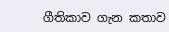ගීතිකාව ගැන කතාව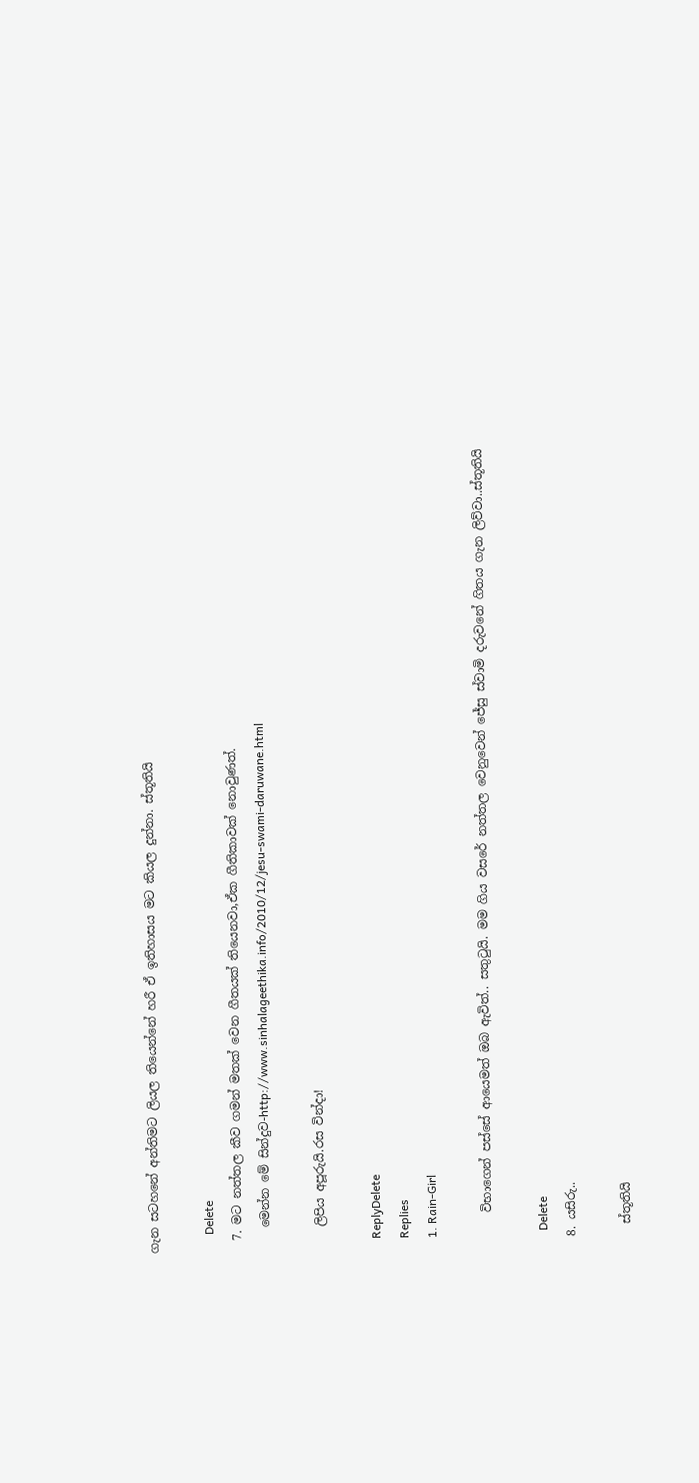ගැන සටහනේ අන්තිමට ලියල තියෙන්නේ හරී ඒ ඉතිහාසය මට කියල දුන්නා. ස්තූතියි

      Delete
  7. මට නත්තල කීව ගමන් මතක් වෙන ගීතයක් තියෙනවා,ඒක ගීතිකාවක් නොවුණත්.
    මෙන්න මේ සින්දුව-http://www.sinhalageethika.info/2010/12/jesu-swami-daruwane.html

    ලිපිය අපූරුයි.රස වින්දා!

    ReplyDelete
    Replies
    1. Rain-Girl

      විභාගෙන් පස්සේ ආයෙමත් ඔබ ඇවිත්.. සතුටුයි. මම ගිය වසරේ නත්තල වෙනුවෙන් ජේසු ස්වාමි දරුවනේ ගිතය ගැන ලිව්වා..ස්තූතියි

      Delete
  8. යසිරු..

    ස්තූතියි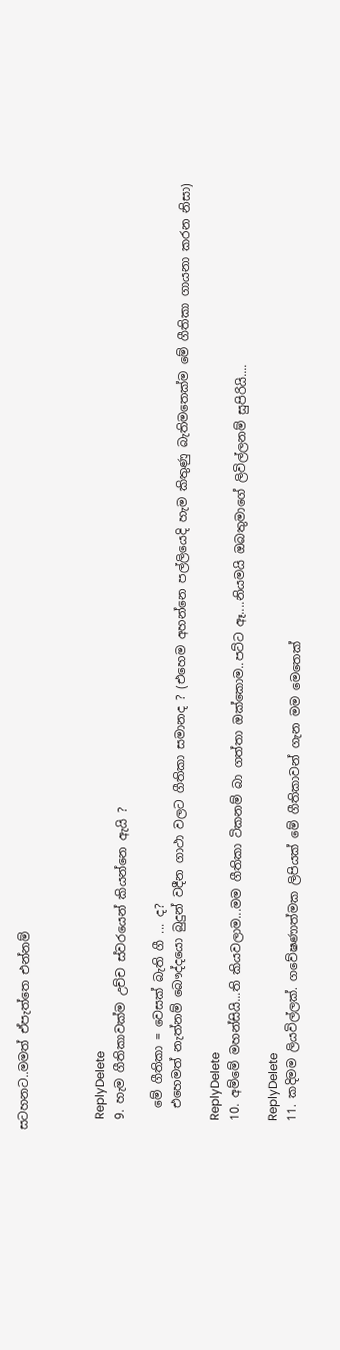සටහනට..මමත් ඒපැත්තෙ එන්නම්



    ReplyDelete
  9. හැම ගීතිකාවක්ම උච්ච ස්වරයෙන් කියන්නෙ ඇයි ?

    මේ ගීතිකා = වෙසක් බැති ගී ... ද?
    එහෙමත් නැත්නම් බෞද්දයො බුදුන් වදීන ගාථා වලට ගීතිකා සමානද ? (එහෙම අහන්නෙ පල්ලියෙදි හැම කිතුණු බැතිමතෙක්ම මේ ගීතිකා ගායනා කරන නිසා)

    ReplyDelete
  10. අම්මේ මහන්සියි...ති කියවලාම...මම ගීතිකා ටිකනම් බා ගත්තා ඔක්කොම..පට්ට ඈ....නියමයි ඔබතුමාගේ ලිවිල්ලනම් සුපිරියි....

    ReplyDelete
  11. කදිමම ලියවිල්ලක්. ගවේෂණාත්මක ලිපියක් මේ ගීතිකාවන් ගැන මම මෙතෙක්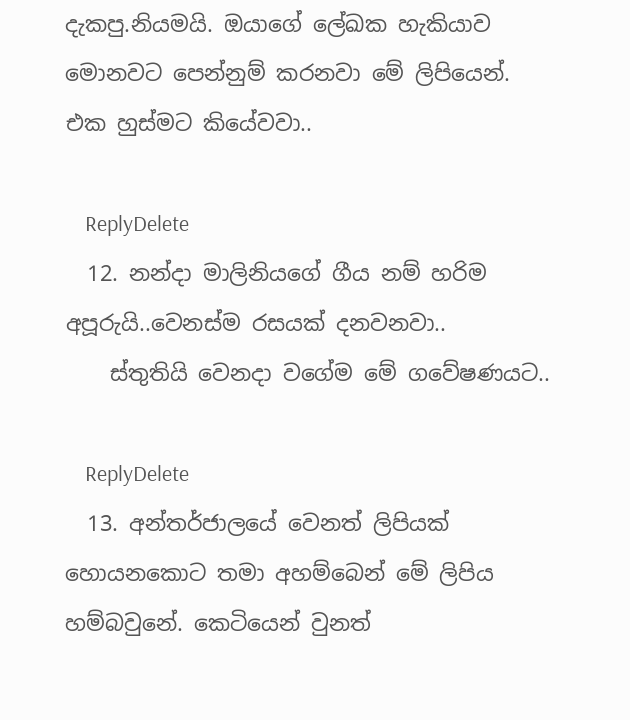දැකපු.නියමයි. ඔයාගේ ලේඛක හැකියාව මොනවට පෙන්නුම් කරනවා මේ ලිපියෙන්. එක හුස්මට කියේවවා..

    ReplyDelete
  12. නන්දා මාලිනියගේ ගීය නම් හරිම අපූරුයි..වෙනස්ම රසයක් දනවනවා..
    ස්තුතියි වෙනදා වගේම මේ ගවේෂණයට..

    ReplyDelete
  13. අන්තර්ජාලයේ වෙනත් ලිපියක් හොයනකොට තමා අහම්බෙන් මේ ලිපිය හම්බවුනේ. කෙටියෙන් වුනත්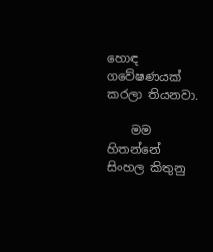හොඳ ගවේෂණයක් කරලා තියනවා.

    මම හිතන්නේ සිංහල කිතුනු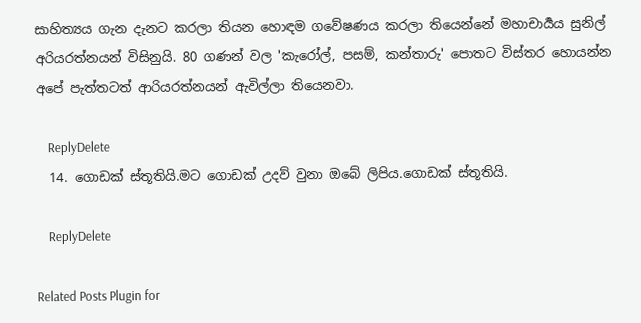සාහිත්‍යය ගැන දැනට කරලා තියන හොඳම ගවේෂණය කරලා තියෙන්නේ මහාචාර්‍යය සුනිල් අරියරත්නයන් විසිනුයි. 80 ගණන් වල 'කැරෝල්, පසම්, කන්තාරු' පොතට විස්තර හොයන්න අපේ පැත්තටත් ආරියරත්නයන් ඇවිල්ලා තියෙනවා.

    ReplyDelete
  14. ගොඩක් ස්තූතියි.මට ගොඩක් උදව් වුනා ඔබේ ලිපිය.ගොඩක් ස්තූතියි.

    ReplyDelete

Related Posts Plugin for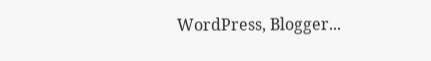WordPress, Blogger...